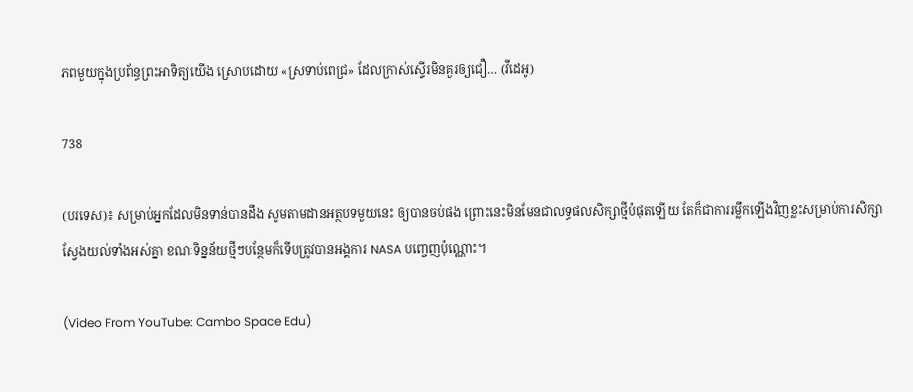ភពមួយក្នុងប្រព័ន្ធព្រះអាទិត្យយើង ស្រោបដោយ «ស្រទាប់ពេជ្រ» ដែលក្រាស់ស្ទើរមិនគួរឲ្យជឿ… (វីដេអូ)

738

(បរទេស)៖ សម្រាប់អ្នកដែលមិនទាន់បានដឹង សូមតាមដានអត្ថបទមួយនេះ ឲ្យបានចប់ផង ព្រោះនេះមិនមែនជាលទ្ធផលសិក្សាថ្មីបំផុតឡើយ តែក៏ជាការរម្លឹកឡើងវិញខ្លះសម្រាប់ការសិក្សាស្វែងយល់ទាំងអស់គ្នា ខណៈទិន្នន័យថ្មីៗបន្ថែមក៏ទើបត្រូវបានអង្គការ NASA បញ្ចេញប៉ុណ្ណោះ។

(Video From YouTube: Cambo Space Edu)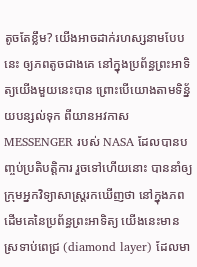តូចតែខ្លឹម? យើងអាចដាក់រហស្សនាមបែបនេះ ឲ្យភពតូចជាងគេ នៅក្នុងប្រព័ន្ធព្រះអាទិត្យយើងមួយនេះបាន ព្រោះបើយោងតាមទិន្ន័យបន្សល់ទុក ពីយានអវកាស MESSENGER របស់ NASA ដែលបានបញ្ចប់ប្រតិបត្តិការ រួចទៅហើយនោះ បាននាំឲ្យក្រុមអ្នកវិទ្យាសាស្ត្ររកឃើញថា នៅក្នុងភពដើមគេនៃប្រព័ន្ធព្រះអាទិត្យ យើងនេះមានស្រទាប់ពេជ្រ (diamond layer) ដែលមា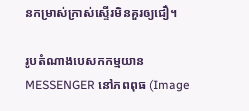នកម្រាស់ក្រាស់ស្ទើរមិនគួរឲ្យជឿ។

រូបតំណាងបេសកកម្មយាន MESSENGER នៅភពពុធ (Image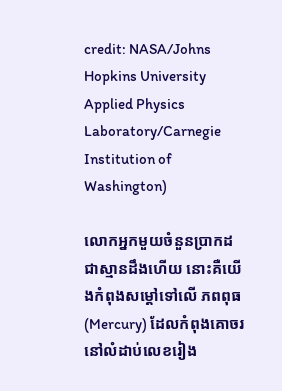credit: NASA/Johns Hopkins University Applied Physics Laboratory/Carnegie Institution of Washington)

លោកអ្នកមួយចំនួនប្រាកដជាស្មានដឹងហើយ នោះគឺយើងកំពុងសម្តៅទៅលើ ភពពុធ (Mercury) ដែលកំពុងគោចរនៅលំដាប់លេខរៀង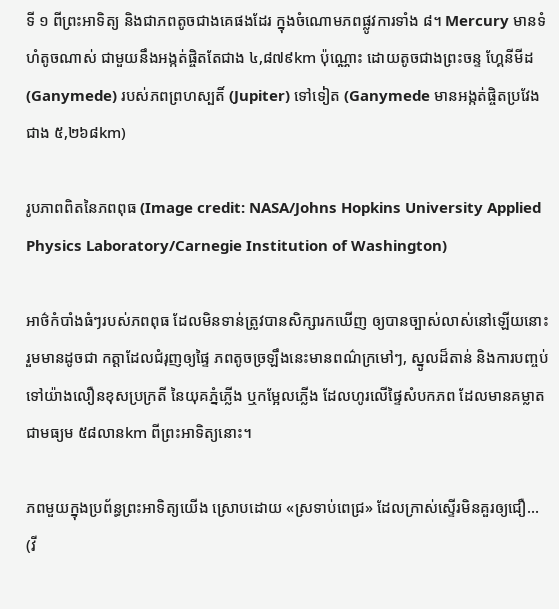ទី ១ ពីព្រះអាទិត្យ និងជាភពតូចជាងគេផងដែរ ក្នុងចំណោមភពផ្លូវការទាំង ៨។ Mercury មានទំហំតូចណាស់ ជាមួយនឹងអង្កត់ផ្ចិតតែជាង ៤,៨៧៩km ប៉ុណ្ណោះ ដោយតូចជាងព្រះចន្ទ ហ្គែនីមីដ (Ganymede) របស់ភពព្រហស្បតិ៍ (Jupiter) ទៅទៀត (Ganymede មានអង្កត់ផ្ចិតប្រវែងជាង ៥,២៦៨km)

រូបភាពពិតនៃភពពុធ (Image credit: NASA/Johns Hopkins University Applied Physics Laboratory/Carnegie Institution of Washington)

អាថ៌កំបាំងធំៗរបស់ភពពុធ ដែលមិនទាន់ត្រូវបានសិក្សារកឃើញ ឲ្យបានច្បាស់លាស់នៅឡើយនោះ រួមមានដូចជា កត្តាដែលជំរុញឲ្យផ្ទៃ ភពតូចច្រឡឹងនេះមានពណ៌ក្រមៅៗ, ស្នូលដ៏តាន់ និងការបញ្ចប់ទៅយ៉ាងលឿនខុសប្រក្រតី នៃយុគភ្នំភ្លើង ឬកម្អែលភ្លើង ដែលហូរលើផ្ទៃសំបកភព ដែលមានគម្លាតជាមធ្យម ៥៨លានkm ពីព្រះអាទិត្យនោះ។

ភពមួយក្នុងប្រព័ន្ធព្រះអាទិត្យយើង ស្រោបដោយ «ស្រទាប់ពេជ្រ» ដែលក្រាស់ស្ទើរមិនគួរឲ្យជឿ… (វី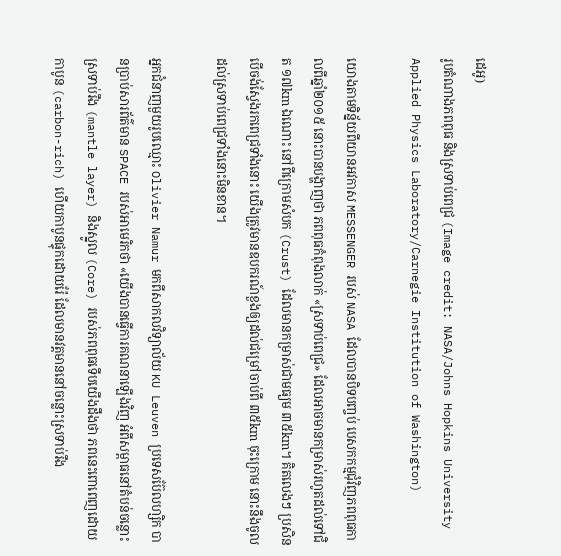ដេអូ)
រូបតំណាងភពពុធ និងស្រទាប់ពេជ្រ (Image credit: NASA/Johns Hopkins University Applied Physics Laboratory/Carnegie Institution of Washington)

យោងតាមទិន្ន័យពីយានអវកាស MESSENGER របស់ NASA ដែលបានបិទបញ្ចប់ បេសកកម្មជុំវិញភពពុធកាលពីឆ្នាំ២០១៥ នោះបានបង្ហាញថា ភពពុធកំពុងលាក់ «ស្រទាប់ពេជ្រ» ដែលអាចមានកម្រាស់រហូតដល់ទៅជិត ១៧km ឯណោះ នៅពីក្រោមសំបក (Crust) ដែលមានកម្រាស់ជាមធ្យម ៣៥km។ គិតលេងៗ ប្រសិនបើចង់ស្វែងរកពេជ្រទាំងនោះ យើងត្រូវមានឧបករណ៍ខួងឲ្យដល់ជម្រៅចាប់ពី ៣៥km ចុះក្រោម នោះនឹងចូលដល់ស្រទាប់ពេជ្រទាំងនោះមិនខាន។

អ្នកជំនាញមួយរូបឈ្មោះ Olivier Namur មកពីសាកលវិទ្យាល័យ KU Leuven ប្រទេសប៊ែលហ្សិក បានប្រាប់សារព័ត៌មាន SPACE របស់អាមេរិកថា «យើងបានធ្វើការគណនាឡើងវិញ អំពីសម្ពាធនៅតំបន់ចន្លោះស្រទាប់រឹង (mantle layer) និងស្នូល (Core) របស់ភពពុធទើបយើងដឹងថា ភពនេះពោពេញដោយកាបូន (carbon-rich) ហើយកាបូនផ្ទុកដោយរ៉ែ ដែលមានវត្តមាននៅចន្លោះស្រទាប់រឹង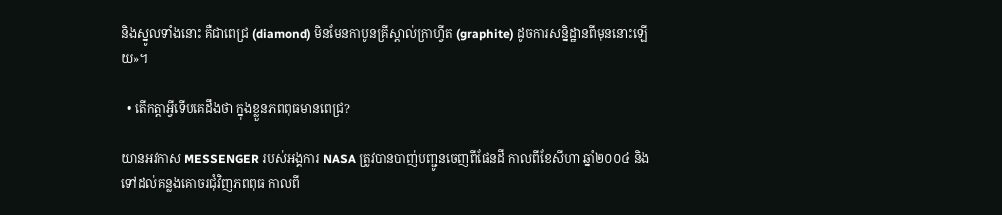និងស្នូលទាំងនោះ គឺជាពេជ្រ (diamond) មិនមែនកាបូនគ្រីស្តាល់ក្រាហ្វីត (graphite) ដូចការសន្និដ្ឋានពីមុននោះឡើយ»។

  • តើកត្តាអ្វីទើបគេដឹងថា ក្នុងខ្លួនភពពុធមានពេជ្រ?

យានអវកាស MESSENGER របស់អង្គការ NASA ត្រូវបានបាញ់បញ្ជូនចេញពីផែនដី កាលពីខែសីហា ឆ្នាំ២០០៤ និងទៅដល់គន្លងគោចរជុំវិញភពពុធ កាលពី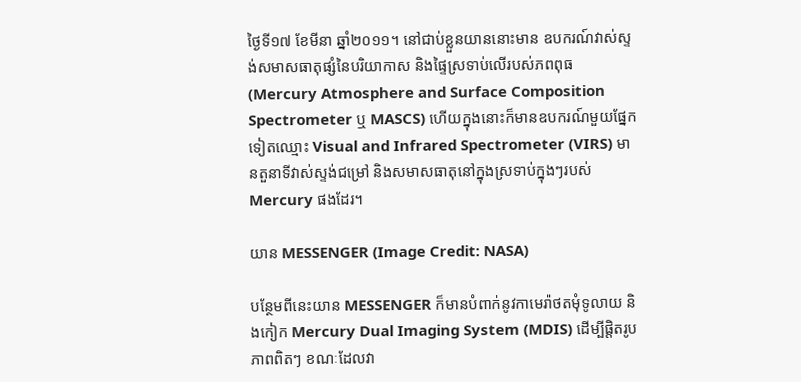ថ្ងៃទី១៧ ខែមីនា ឆ្នាំ២០១១។ នៅជាប់ខ្លួនយាននោះមាន ឧបករណ៍វាស់ស្ទង់សមាសធាតុផ្សំនៃបរិយាកាស និងផ្ទៃស្រទាប់លើរបស់ភពពុធ (Mercury Atmosphere and Surface Composition Spectrometer ឬ MASCS) ហើយក្នុងនោះក៏មានឧបករណ៍មួយផ្នែកទៀតឈ្មោះ Visual and Infrared Spectrometer (VIRS) មានតួនាទីវាស់ស្ទង់ជម្រៅ និងសមាសធាតុនៅក្នុងស្រទាប់ក្នុងៗរបស់ Mercury ផងដែរ។

យាន MESSENGER (Image Credit: NASA)

បន្ថែមពីនេះយាន MESSENGER ក៏មានបំពាក់នូវកាមេរ៉ាថតមុំទូលាយ និងកៀក Mercury Dual Imaging System (MDIS) ដើម្បីផ្តិតរូបភាពពិតៗ ខណៈដែលវា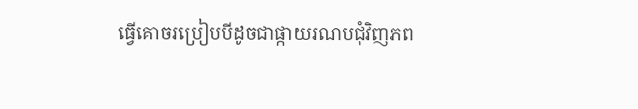ធ្វើគោចរប្រៀបបីដូចជាផ្កាយរណបជុំវិញភព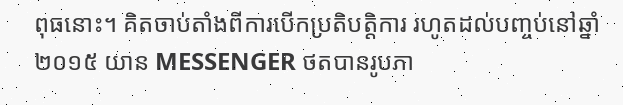ពុធនោះ។ គិតចាប់តាំងពីការបើកប្រតិបត្តិការ រហូតដល់បញ្ចប់នៅឆ្នាំ២០១៥ យាន MESSENGER ថតបានរូបភា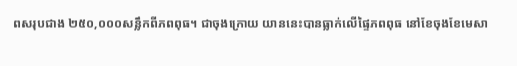ពសរុបជាង ២៥០,០០០សន្លឹកពីភពពុធ។ ជាចុងក្រោយ យាននេះបានធ្លាក់លើផ្ទៃភពពុធ នៅខែចុងខែមេសា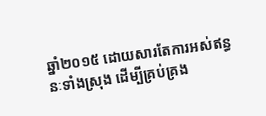ឆ្នាំ២០១៥ ដោយសារតែការអស់ឥន្ធនៈទាំងស្រុង ដើម្បីគ្រប់គ្រង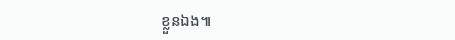ខ្លួនឯង៕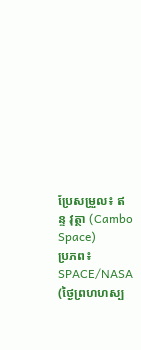ប្រែសម្រួល៖ ឥន្ទ វុត្ថា (Cambo Space)
ប្រភព៖ SPACE/NASA (ថ្ងៃព្រហហស្ប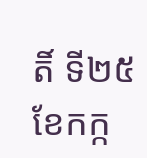តិ៍ ទី២៥ ខែកក្ក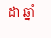ដា ឆ្នាំ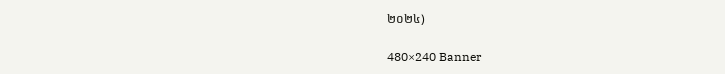២០២៤)

480×240 Banner